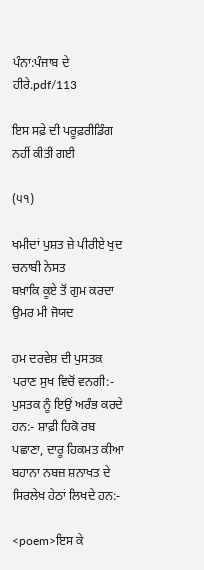ਪੰਨਾ:ਪੰਜਾਬ ਦੇ ਹੀਰੇ.pdf/113

ਇਸ ਸਫ਼ੇ ਦੀ ਪਰੂਫ਼ਰੀਡਿੰਗ ਨਹੀਂ ਕੀਤੀ ਗਈ

(੫੧)

ਖਮੀਦਾਂ ਪੁਸ਼ਤ ਜ਼ੇ ਪੀਰੀਏ ਖੁਦ ਚਨਾਬੀ ਨੇਸਤ
ਬਖ਼ਾਕਿ ਕੂਏ ਤੋਂ ਗੁਮ ਕਰਦਾ ਉਮਰ ਮੀ ਜੋਯਦ

ਹਮ ਦਰਵੇਸ਼ ਦੀ ਪੁਸਤਕ ਪਰਾਣ ਸੁਖ ਵਿਚੋਂ ਵਨਗੀ:- ਪੁਸਤਕ ਨੂੰ ਇਉਂ ਅਰੰਭ ਕਰਦੇ ਹਨ:- ਸ਼ਾਫ਼ੀ ਹਿਕੋ ਰਬ ਪਛਾਣਾ, ਦਾਰੂ ਹਿਕਮਤ ਕੀਆ ਬਹਾਨਾ ਨਬਜ਼ ਸ਼ਨਾਖਤ ਦੇ ਸਿਰਲੇਖ ਹੇਠਾਂ ਲਿਖਦੇ ਹਨ:-

<poem>ਇਸ ਕੇ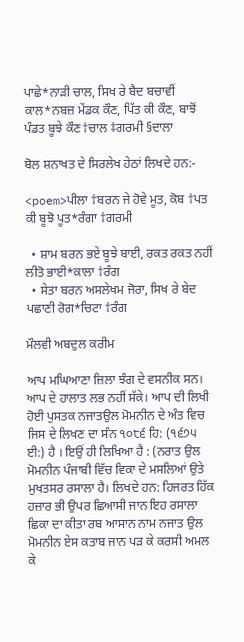ਪਾਛੇ*ਨਾੜੀ ਚਾਲ, ਸਿਖ ਰੇ ਬੈਦ ਬਚਾਵੀਂ ਕਾਲ*ਨਬਜ਼ ਮੇਂਡਕ ਕੌਣ, ਪਿੱਤ ਕੀ ਕੌਣ, ਬਾਝੋਂ ਪੰਡਤ ਬੂਝੇ ਕੌਣ†ਚਾਲ ‡ਗਰਮੀ §ਦਾਲਾ

ਬੋਲ ਸ਼ਨਾਖਤ ਦੇ ਸਿਰਲੇਖ ਹੇਠਾਂ ਲਿਖਦੇ ਹਨ:-

<poem>ਪੀਲਾ †ਬਰਨ ਜੇ ਹੋਵੇ ਮੂਤ, ਕੋਬ †ਪਤ ਕੀ ਬੂਝੋ ਪੂਤ*ਰੰਗਾ †ਗਰਮੀ

  • ਸ਼ਾਮ ਬਰਨ ਭਏ ਬੂਝੇ ਬਾਈ, ਰਕਤ ਰਕਤ ਨਹੀਂ ਲੀਤੋ ਭਾਈ*ਕਾਲਾ †ਰੰਗ
  • ਸੇਤਾ ਬਰਨ ਅਸਲੇਖਮ ਜੋਰਾ, ਸਿਖ ਰੇ ਬੇਦ ਪਛਾਣੀ ਰੋਗ*ਚਿਟਾ †ਰੰਗ

ਮੌਲਵੀ ਅਬਦੁਲ ਕਰੀਮ

ਆਪ ਮਘਿਆਣਾ ਜ਼ਿਲਾ ਝੰਗ ਦੇ ਵਸਨੀਕ ਸਨ। ਆਪ ਦੇ ਹਾਲਾਤ ਲਭ ਨਹੀਂ ਸੱਕੇ। ਆਪ ਦੀ ਲਿਖੀ ਹੋਈ ਪੁਸਤਕ ਨਜਾਤਉਲ ਮੋਮਨੀਨ ਦੇ ਅੰਤ ਵਿਚ ਜਿਸ ਦੇ ਲਿਖਣ ਦਾ ਸੰਨ ੧੦੮੬ ਹਿ: (੧੬੭੫ ਈ:) ਹੈ । ਇਉਂ ਹੀ ਲਿਖਿਆ ਹੈ : (ਨਰਾਤ ਉਲ ਮੋਮਨੀਨ ਪੰਜਾਬੀ ਵਿੱਚ ਵਿਕਾ ਦੇ ਮਸਲਿਆਂ ਉਤੇ ਮੁਖਤਸਰ ਰਸਾਲਾ ਹੈ। ਲਿਖਦੇ ਹਨ: ਹਿਜਰਤ ਹਿੱਕ ਹਜ਼ਾਰ ਭੀ ਉਪਰ ਛਿਆਸੀ ਜਾਨ ਇਹ ਰਸਾਲਾ ਛਿਕਾ ਦਾ ਕੀਤਾ ਰਬ ਆਸਾਨ ਨਾਮ ਨਜਾਤ ਉਲ ਮੋਮਨੀਨ ਏਸ ਕਤਾਬ ਜਾਨ ਪੜ ਕੇ ਕਰਸੀ ਅਮਲ ਕੇ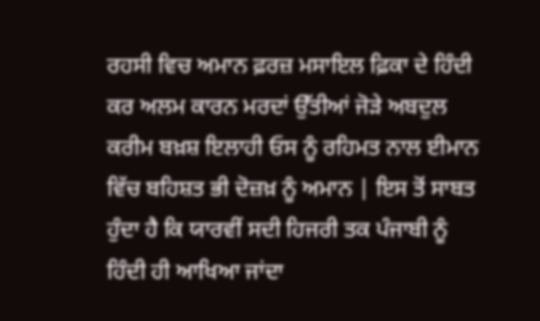ਰਹਸੀ ਵਿਚ ਅਮਾਨ ਫ਼ਰਜ਼ ਮਸਾਇਲ ਫ਼ਿਕਾ ਦੇ ਹਿੰਦੀ ਕਰ ਅਲਮ ਕਾਰਨ ਮਰਦਾਂ ਉੱਤੀਆਂ ਜੋੜੇ ਅਬਦੁਲ ਕਰੀਮ ਬਖ਼ਸ਼ ਇਲਾਹੀ ਓਸ ਨੂੰ ਰਹਿਮਤ ਨਾਲ ਈਮਾਨ ਵਿੱਚ ਬਹਿਸ਼ਤ ਭੀ ਦੋਜ਼ਖ਼ ਨੂੰ ਅਮਾਨ | ਇਸ ਤੋਂ ਸਾਬਤ ਹੁੰਦਾ ਹੈ ਕਿ ਯਾਰਵੀਂ ਸਦੀ ਹਿਜਰੀ ਤਕ ਪੰਜਾਬੀ ਨੂੰ ਹਿੰਦੀ ਹੀ ਆਖਿਆ ਜਾਂਦਾ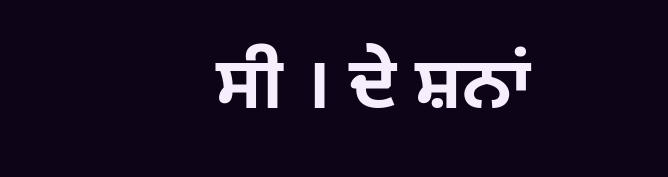ਸੀ । ਦੇ ਸ਼ਨਾਂ